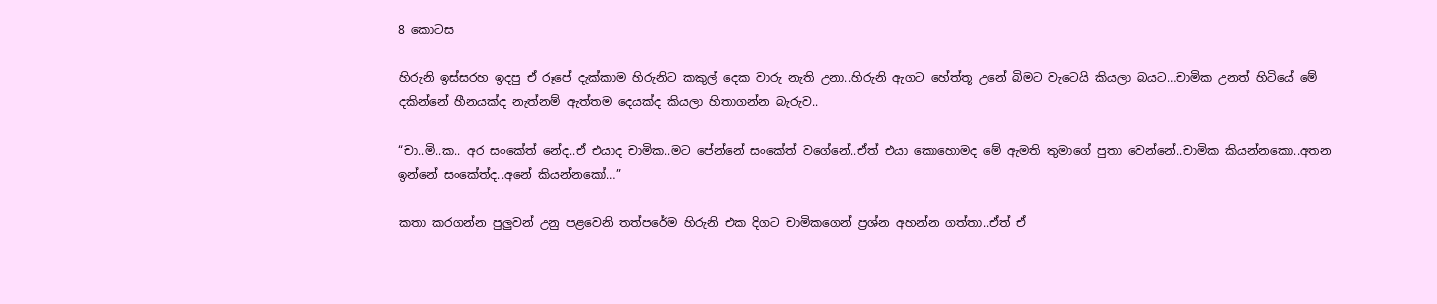8 කොටස

හිරුනි ඉස්සරහ ඉදපු ඒ රූපේ දැක්කාම හිරුනිට කකුල් දෙක වාරු නැති උනා..හිරුනි ඇගට හේත්තූ උනේ බිමට වැටෙයි කියලා බයට…චාමික උනත් හිටියේ මේ දකින්නේ හීනයක්ද නැත්නම් ඇත්තම දෙයක්ද කියලා හිතාගන්න බැරුව..

“චා..මි..ක.. අර සංකේත් නේද..ඒ එයාද චාමික..මට පේන්නේ සංකේත් වගේනේ..ඒත් එයා කොහොමද මේ ඇමති තුමාගේ පුතා වෙන්නේ..චාමික කියන්නකො..අතන ඉන්නේ සංකේත්ද..අනේ කියන්නකෝ…”

කතා කරගන්න පුලුවන් උනු පළවෙනි තත්පරේම හිරුනි එක දිගට චාමිකගෙන් ප්‍රශ්න අහන්න ගත්තා..ඒත් ඒ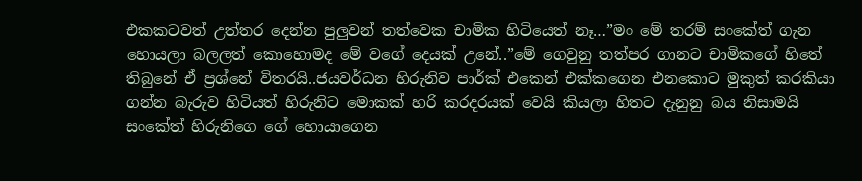එකකටවත් උත්තර දෙන්න පුලුවන් තත්වෙක චාමික හිටියෙත් නෑ…”මං මේ තරම් සංකේත් ගැන හොයලා බලලත් කොහොමද මේ වගේ දෙයක් උනේ..”මේ ගෙවුනු තත්පර ගානට චාමිකගේ හිතේ තිබුනේ ඒ ප්‍රශ්නේ විතරයි..ජයවර්ධන හිරුනිව පාර්ක් එකෙන් එක්කගෙන එනකොට මුකුත් කරකියා ගන්න බැරුව හිටියත් හිරුනිට මොකක් හරි කරදරයක් වෙයි කියලා හිතට දැනුනු බය නිසාමයි සංකේත් හිරුනිගෙ ගේ හොයාගෙන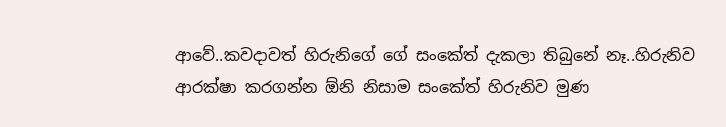ආවේ..කවදාවත් හිරුනිගේ ගේ සංකේත් දැකලා තිබුනේ නෑ..හිරුනිව ආරක්ෂා කරගන්න ඕනි නිසාම සංකේත් හිරුනිව මුණ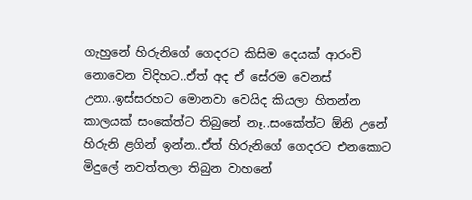ගැහුනේ හිරුනිගේ ගෙදරට කිසිම දෙයක් ආරංචි නොවෙන විදිහට..ඒත් අද ඒ සේරම වෙනස් උනා..ඉස්සරහට මොනවා වෙයිද කියලා හිතන්න කාලයක් සංකේත්ට තිබුනේ නෑ..සංකේත්ට ඕනි උනේ හිරුනි ළගින් ඉන්න..ඒත් හිරුනිගේ ගෙදරට එනකොට මිදුලේ නවත්තලා තිබුන වාහනේ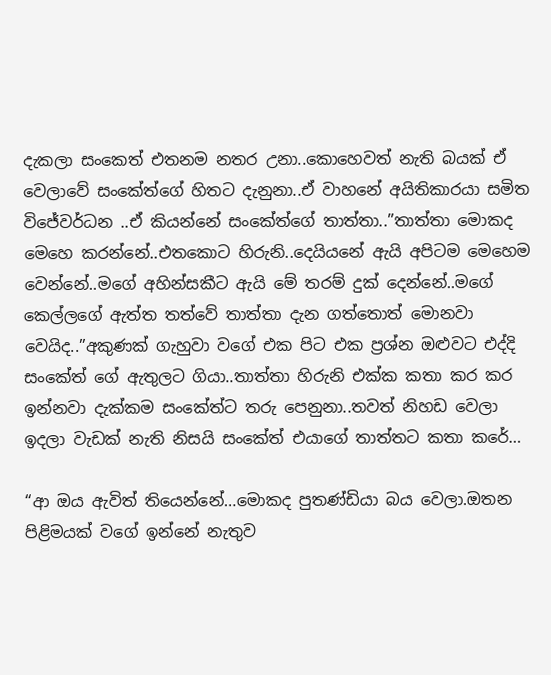දැකලා සංකෙත් එතනම නතර උනා..කොහෙවත් නැති බයක් ඒ වෙලාවේ සංකේත්ගේ හිතට දැනුනා..ඒ වාහනේ අයිතිකාරයා සමිත විජේවර්ධන ..ඒ කියන්නේ සංකේත්ගේ තාත්තා..”තාත්තා මොකද මෙහෙ කරන්නේ..එතකොට හිරුනි..දෙයියනේ ඇයි අපිටම මෙහෙම වෙන්නේ..මගේ අහින්සකීට ඇයි මේ තරම් දුක් දෙන්නේ..මගේ කෙල්ලගේ ඇත්ත තත්වේ තාත්තා දැන ගත්තොත් මොනවා වෙයිද..”අකුණක් ගැහුවා වගේ එක පිට එක ප්‍රශ්න ඔළුවට එද්දි සංකේත් ගේ ඇතුලට ගියා..තාත්තා හිරුනි එක්ක කතා කර කර ඉන්නවා දැක්කම සංකේත්ට තරු පෙනුනා..තවත් නිහඩ වෙලා ඉදලා වැඩක් නැති නිසයි සංකේත් එයාගේ තාත්තට කතා කරේ…

“ආ ඔය ඇවිත් තියෙන්නේ…මොකද පුතණ්ඩියා බය වෙලා.ඔතන පිළිමයක් වගේ ඉන්නේ නැතුව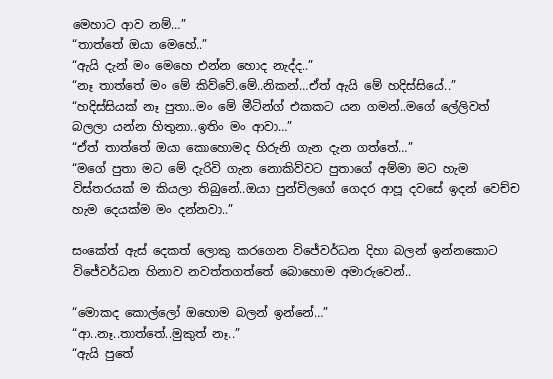මෙහාට ආව නම්…”
“තාත්තේ ඔයා මෙහේ..”
“ඇයි දැන් මං මෙහෙ එන්න හොද නැද්ද..”
“නෑ තාත්තේ මං මේ කිව්වේ.මේ..නිකන්…ඒත් ඇයි මේ හදිස්සියේ..”
“හදිස්සියක් නෑ පුතා..මං මේ මීටින්ග් එකකට යන ගමන්..මගේ ලේලිවත් බලලා යන්න හිතුනා..ඉතිං මං ආවා…”
“ඒත් තාත්තේ ඔයා කොහොමද හිරුනි ගැන දැන ගත්තේ…”
“මගේ පුතා මට මේ දැරිවි ගැන නොකිව්වට පුතාගේ අම්මා මට හැම විස්තරයක් ම කියලා තිබුනේ..ඔයා පුන්චිලගේ ගෙදර ආපූ දවසේ ඉදන් වෙච්ච හැම දෙයක්ම මං දන්නවා..”

සංකේත් ඇස් දෙකත් ලොකු කරගෙන විජේවර්ධන දිහා බලන් ඉන්නකොට විජේවර්ධන හිනාව නවත්තගත්තේ බොහොම අමාරුවෙන්..

“මොකද කොල්ලෝ ඔහොම බලන් ඉන්නේ…”
“ආ..නෑ..තාත්තේ..මුකුත් නෑ..”
“ඇයි පුතේ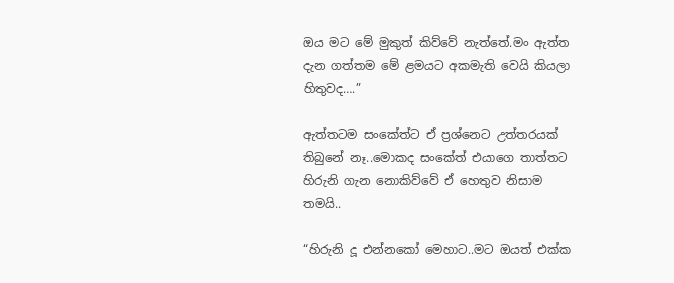ඔය මට මේ මුකුත් කිව්වේ නැත්තේ.මං ඇත්ත දැන ගත්තම මේ ළමයට අකමැති වෙයි කියලා හිතුවද….”

ඇත්තටම සංකේත්ට ඒ ප්‍රශ්නෙට උත්තරයක් තිබුනේ නෑ..මොකද සංකේත් එයාගෙ තාත්තට හිරුනි ගැන නොකිව්වේ ඒ හෙතුව නිසාම තමයි..

“හිරුනි දූ එන්නකෝ මෙහාට..මට ඔයත් එක්ක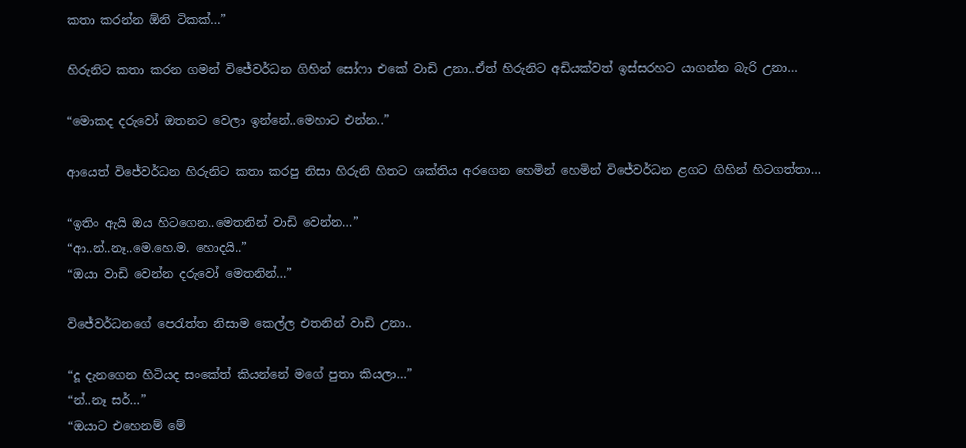කතා කරන්න ඕනි ටිකක්…”

හිරුනිට කතා කරන ගමන් විජේවර්ධන ගිහින් සෝෆා එකේ වාඩි උනා..ඒත් හිරුනිට අඩියක්වත් ඉස්සරහට යාගන්න බැරි උනා…

“මොකද දරුවෝ ඔතනට වෙලා ඉන්නේ..මෙහාට එන්න..”

ආයෙත් විජේවර්ධන හිරුනිට කතා කරපු නිසා හිරුනි හිතට ශක්තිය අරගෙන හෙමින් හෙමින් විජේවර්ධන ළගට ගිහින් හිටගත්තා…

“ඉතිං ඇයි ඔය හිටගෙන..මෙතනින් වාඩි වෙන්න…”
“ආ..න්..නෑ..මෙ.හෙ.ම. හොදයි..”
“ඔයා වාඩි වෙන්න දරුවෝ මෙතනින්…”

විජේවර්ධනගේ පෙරැත්ත නිසාම කෙල්ල එතනින් වාඩි උනා..

“දූ දැනගෙන හිටියද සංකේත් කියන්නේ මගේ පුතා කියලා…”
“න්..නෑ සර්…”
“ඔයාට එහෙනම් මේ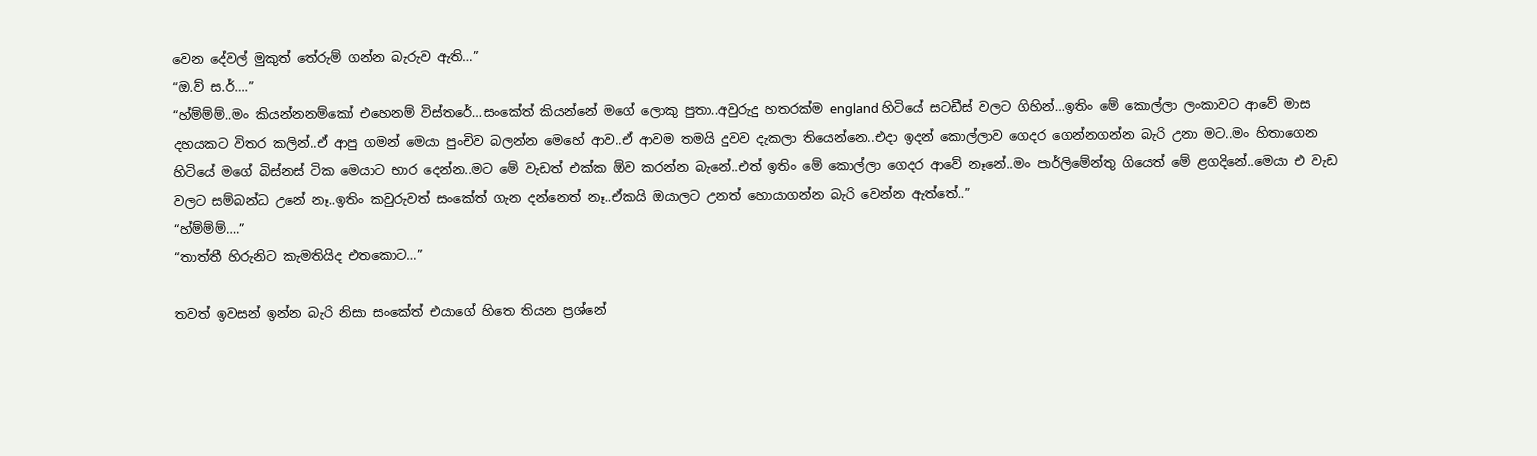වෙන දේවල් මුකුත් තේරුම් ගන්න බැරුව ඇති…”
“ඔ.ව් ස.ර්….”
“හ්ම්ම්ම්..මං කියන්නනම්කෝ එහෙනම් විස්තරේ…සංකේත් කියන්නේ මගේ ලොකු පුතා..අවුරුදු හතරක්ම england හිටියේ සටඩීස් වලට ගිහින්…ඉතිං මේ කොල්ලා ලංකාවට ආවේ මාස දහයකට විතර කලින්..ඒ ආපු ගමන් මෙයා පුංචිව බලන්න මෙහේ ආව..ඒ ආවම තමයි දුවව දැකලා තියෙන්නෙ..එදා ඉදන් කොල්ලාව ගෙදර ගෙන්නගන්න බැරි උනා මට..මං හිතාගෙන හිටියේ මගේ බිස්නස් ටික මෙයාට භාර දෙන්න..මට මේ වැඩත් එක්ක ඕව කරන්න බැනේ..එත් ඉතිං මේ කොල්ලා ගෙදර ආවේ නෑනේ..මං පාර්ලිමේන්තු ගියෙත් මේ ළගදිනේ..මෙයා එ වැඩ වලට සම්බන්ධ උනේ නෑ..ඉතිං කවුරුවත් සංකේත් ගැන දන්නෙත් නෑ..ඒකයි ඔයාලට උනත් හොයාගන්න බැරි වෙන්න ඇත්තේ..”
“හ්ම්ම්ම්….”
“තාත්තී හිරුනිට කැමතියිද එතකොට…”

තවත් ඉවසන් ඉන්න බැරි නිසා සංකේත් එයාගේ හිතෙ තියන ප්‍රශ්නේ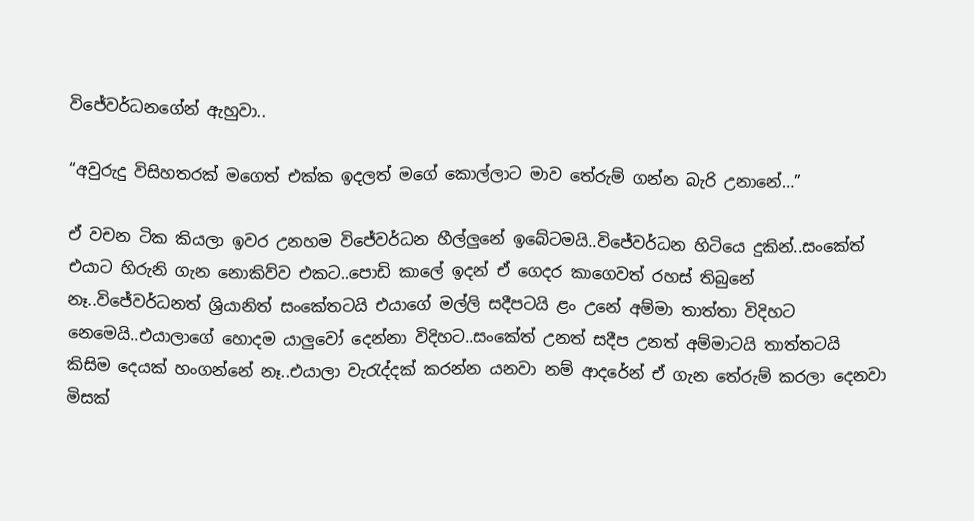විජේවර්ධනගේන් ඇහුවා..

“අවුරුදු විසිහතරක් මගෙත් එක්ක ඉදලත් මගේ කොල්ලාට මාව තේරුම් ගන්න බැරි උනානේ…”

ඒ වචන ටික කියලා ඉවර උනහම විජේවර්ධන හීල්ලුනේ ඉබේටමයි..විජේවර්ධන හිටියෙ දුකින්..සංකේත් එයාට හිරුනි ගැන නොකිව්ව එකට..පොඩි කාලේ ඉදන් ඒ ගෙදර කාගෙවත් රහස් තිබුනේ නෑ..විජේවර්ධනත් ශ්‍රියානිත් සංකේතටයි එයාගේ මල්ලි සදීපටයි ළං උනේ අම්මා තාත්තා විදිහට නෙමෙයි..එයාලාගේ හොදම යාලුවෝ දෙන්නා විදිහට..සංකේත් උනත් සදීප උනත් අම්මාටයි තාත්තටයි කිසිම දෙයක් හංගන්නේ නෑ..එයාලා වැරැද්දක් කරන්න යනවා නම් ආදරේන් ඒ ගැන තේරුම් කරලා දෙනවා මිසක්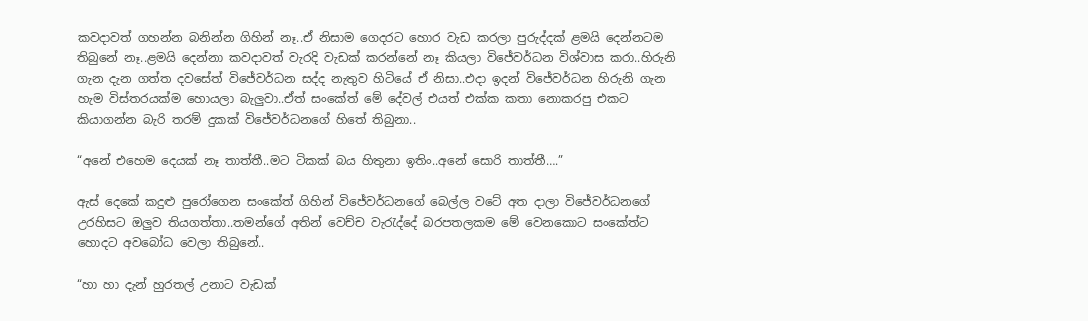කවදාවත් ගහන්න බනින්න ගිහින් නෑ..ඒ නිසාම ගෙදරට හොර වැඩ කරලා පුරුද්දක් ළමයි දෙන්නටම තිබුනේ නෑ..ළමයි දෙන්නා කවදාවත් වැරදි වැඩක් කරන්නේ නෑ කියලා විජේවර්ධන විශ්වාස කරා..හිරුනි ගැන දැන ගත්ත දවසේත් විජේවර්ධන සද්ද නැතුව හිටියේ ඒ නිසා..එදා ඉදන් විජේවර්ධන හිරුනි ගැන හැම විස්තරයක්ම හොයලා බැලුවා..ඒත් සංකේත් මේ දේවල් එයත් එක්ක කතා නොකරපු එකට කියාගන්න බැරි තරම් දුකක් විජේවර්ධනගේ හිතේ තිබුනා..

“අනේ එහෙම දෙයක් නෑ තාත්තී..මට ටිකක් බය හිතුනා ඉතිං..අනේ සොරි තාත්තී….”

ඇස් දෙකේ කදුළු පුරෝගෙන සංකේත් ගිහින් විජේවර්ධනගේ බෙල්ල වටේ අත දාලා විජේවර්ධනගේ උරහිසට ඔලුව තියගත්තා..තමන්ගේ අතින් වෙච්ච වැරැද්දේ බරපතලකම මේ වෙනකොට සංකේත්ට හොදට අවබෝධ වෙලා තිබුනේ..

“හා හා දැන් හුරතල් උනාට වැඩක්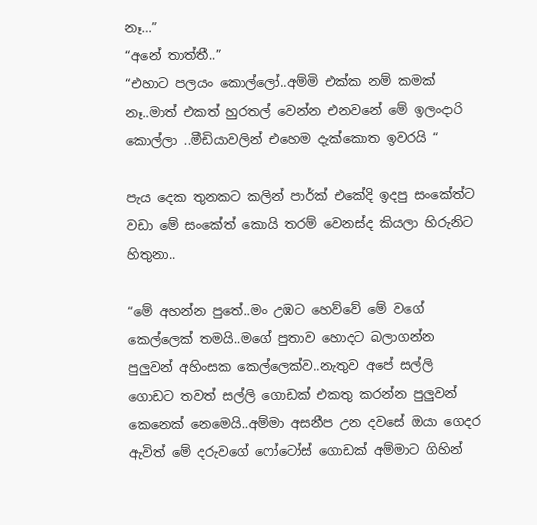නෑ…”
“අනේ තාත්තී..”
“එහාට පලයං කොල්ලෝ..අම්මි එක්ක නම් කමක් නෑ..මාත් එකත් හුරතල් වෙන්න එනවනේ මේ ඉලංදාරි කොල්ලා ..මීඩියාවලින් එහෙම දැක්කොත ඉවරයි “

පැය දෙක තුනකට කලින් පාර්ක් එකේදි ඉදපු සංකේත්ට වඩා මේ සංකේත් කොයි තරම් වෙනස්ද කියලා හිරුනිට හිතුනා..

“මේ අහන්න පුතේ..මං උඹට හෙව්වේ මේ වගේ කෙල්ලෙක් තමයි..මගේ පුතාව හොදට බලාගන්න පුලුවන් අහිංසක කෙල්ලෙක්ව..නැතුව අපේ සල්ලි ගොඩට තවත් සල්ලි ගොඩක් එකතු කරන්න පුලුවන් කෙනෙක් නෙමෙයි..අම්මා අසනීප උන දවසේ ඔයා ගෙදර ඇවිත් මේ දරුවගේ ෆෝටෝස් ගොඩක් අම්මාට ගිහින්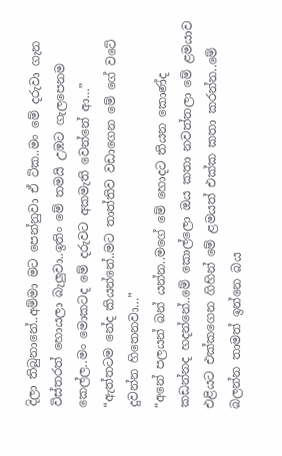දිලා තිබුනානේ..අම්මා මට පෙන්නුවා ඒ ටික..මං මේ දරුවා ගැන විස්තරත් හොයලා බැලුවා..ඉතිං මේ තමයි උඹට ගැලපෙනම කෙල්ල..මං මොකටද මේ දරුවට අකමැති වෙන්නේ ආ…”
“ඇත්තටම නේද කියන්නේ..මට තාත්තිව වඩාගෙන මේ ගේ වටේ දුවන්න හිතෙනවා…”
“අනේ පලයන් බන් යන්න..මගේ මේ හොදට තියන කොණ්ද කඩන්නද හදන්නේ..මේ කොල්ලො ඔය කතා නවත්තලා මේ ළමයාව එළියට එක්කගෙන ගිහින් මේ ළමයත් එක්ක කතා කරන්න..මේ බලන්න තාමත් ඉන්නෙ බය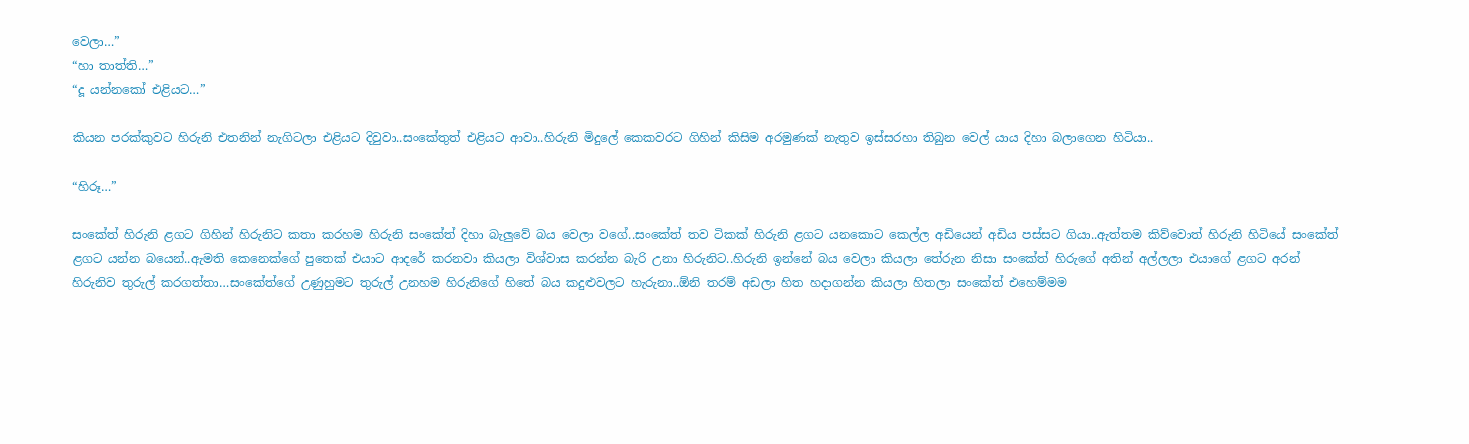වෙලා…”
“හා තාත්ති…”
“දූ යන්නකෝ එළියට…”

කියන පරක්කුවට හිරුනි එතනින් නැගිටලා එළියට දිවුවා..සංකේතුත් එළියට ආවා..හිරුනි මිදුලේ කෙකවරට ගිහින් කිසිම අරමුණක් නැතුව ඉස්සරහා තිබුන වෙල් යාය දිහා බලාගෙන හිටියා..

“හිරූ…”

සංකේත් හිරුනි ළගට ගිහින් හිරුනිට කතා කරහම හිරුනි සංකේත් දිහා බැලුවේ බය වෙලා වගේ..සංකේත් තව ටිකක් හිරුනි ළගට යනකොට කෙල්ල අඩියෙන් අඩිය පස්සට ගියා..ඇත්තම කිව්වොත් හිරුනි හිටියේ සංකේත් ළගට යන්න බයෙන්..ඇමති කෙනෙක්ගේ පුතෙක් එයාට ආදරේ කරනවා කියලා විශ්වාස කරන්න බැරි උනා හිරුනිට..හිරුනි ඉන්නේ බය වෙලා කියලා තේරුන නිසා සංකේත් හිරුගේ අතින් අල්ලලා එයාගේ ළගට අරන් හිරුනිව තුරුල් කරගත්තා…සංකේත්ගේ උණුහුමට තුරුල් උනහම හිරුනිගේ හිතේ බය කදුළුවලට හැරුනා..ඕනි තරම් අඩලා හිත හදාගන්න කියලා හිතලා සංකේත් එහෙම්මම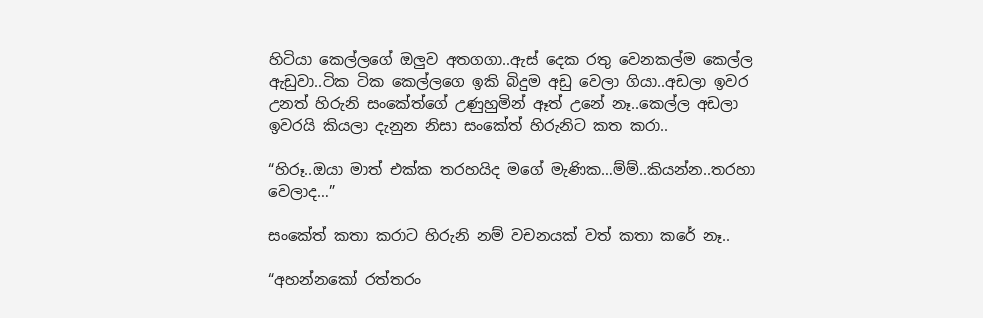හිටියා කෙල්ලගේ ඔලුව අතගගා..ඇස් දෙක රතු වෙනකල්ම කෙල්ල ඇඩුවා..ටික ටික කෙල්ලගෙ ඉකි බිදුම අඩු වෙලා ගියා..අඩලා ඉවර උනත් හිරුනි සංකේත්ගේ උණුහුමින් ඈත් උනේ නෑ..කෙල්ල අඩලා ඉවරයි කියලා දැනුන නිසා සංකේත් හිරුනිට කත කරා..

“හිරූ..ඔයා මාත් එක්ක තරහයිද මගේ මැණික…ම්ම්..කියන්න..තරහා වෙලාද…”

සංකේත් කතා කරාට හිරුනි නම් වචනයක් වත් කතා කරේ නෑ..

“අහන්නකෝ රත්තරං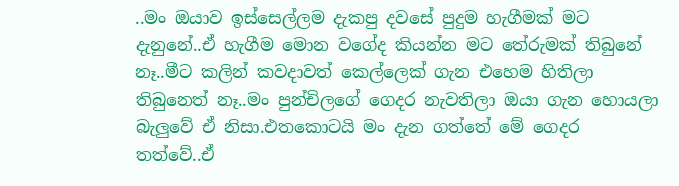..මං ඔයාව ඉස්සෙල්ලම දැකපු දවසේ පුදුම හැගීමක් මට දැනුනේ..ඒ හැගීම මොන වගේද කියන්න මට තේරුමක් තිබුනේ නෑ..මීට කලින් කවදාවත් කෙල්ලෙක් ගැන එහෙම හිතිලා තිබුනෙත් නෑ..මං පුන්චිලගේ ගෙදර නැවතිලා ඔයා ගැන හොයලා බැලුවේ ඒ නිසා.එතකොටයි මං දැන ගත්තේ මේ ගෙදර තත්වේ..ඒ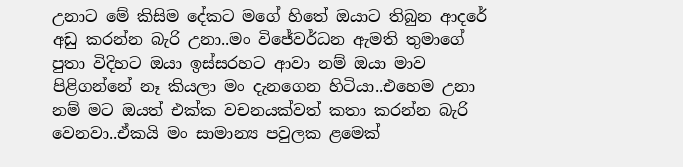උනාට මේ කිසිම දේකට මගේ හිතේ ඔයාට තිබුන ආදරේ අඩු කරන්න බැරි උනා..මං විජේවර්ධන ඇමති තුමාගේ පුතා විදිහට ඔයා ඉස්සරහට ආවා නම් ඔයා මාව පිළිගන්නේ නෑ කියලා මං දැනගෙන හිටියා..එහෙම උනා නම් මට ඔයත් එක්ක වචනයක්වත් කතා කරන්න බැරි වෙනවා..ඒකයි මං සාමාන්‍ය පවුලක ළමෙක්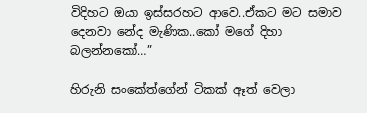විදිහට ඔයා ඉස්සරහට ආවෙ..ඒකට මට සමාව දෙනවා නේද මැණික..කෝ මගේ දිහා බලන්නකෝ…”

හිරුනි සංකේත්ගේන් ටිකක් ඈත් වෙලා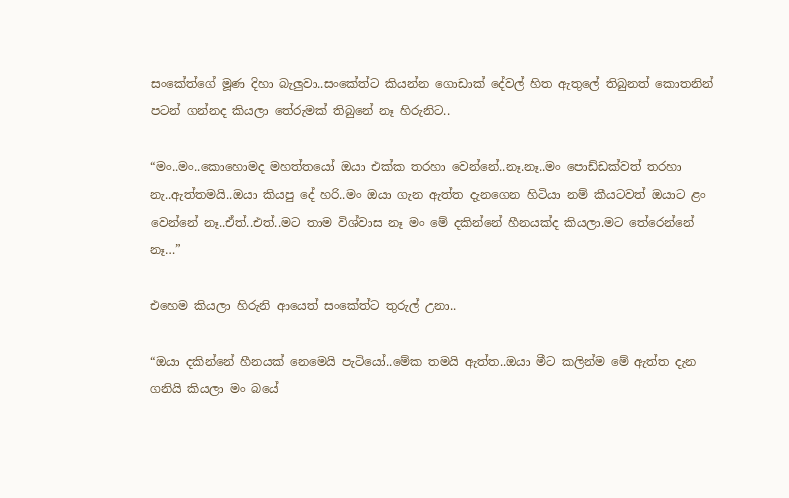සංකේත්ගේ මූණ දිහා බැලුවා..සංකේත්ට කියන්න ගොඩාක් දේවල් හිත ඇතුලේ තිබුනත් කොතනින් පටන් ගන්නද කියලා තේරුමක් තිබුනේ නෑ හිරුනිට..

“මං..මං..කොහොමද මහත්තයෝ ඔයා එක්ක තරහා වෙන්නේ..නෑ.නෑ..මං පොඩ්ඩක්වත් තරහා නැ..ඇත්තමයි..ඔයා කියපු දේ හරි..මං ඔයා ගැන ඇත්ත දැනගෙන හිටියා නම් කීයටවත් ඔයාට ළං වෙන්නේ නෑ..ඒත්..එත්..මට තාම විශ්වාස නෑ මං මේ දකින්නේ හීනයක්ද කියලා.මට තේරෙන්නේ නෑ…”

එහෙම කියලා හිරුනි ආයෙත් සංකේත්ට තුරුල් උනා..

“ඔයා දකින්නේ හීනයක් නෙමෙයි පැටියෝ..මේක තමයි ඇත්ත..ඔයා මීට කලින්ම මේ ඇත්ත දැන ගනියි කියලා මං බයේ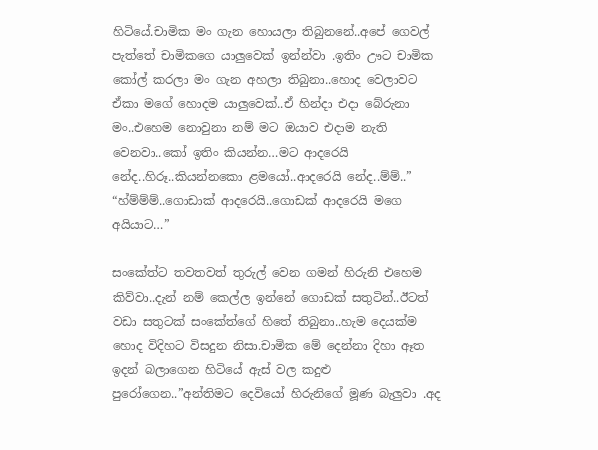හිටියේ.චාමික මං ගැන හොයලා තිබුනනේ..අපේ ගෙවල් පැත්තේ චාමිකගෙ යාලුවෙක් ඉන්න්වා .ඉතිං ඌට චාමික කෝල් කරලා මං ගැන අහලා තිබුනා..හොද වෙලාවට ඒකා මගේ හොදම යාලුවෙක්..ඒ හින්දා එදා බේරුනා මං..එහෙම නොවුනා නම් මට ඔයාව එදාම නැති වෙනවා..කෝ ඉතිං කියන්න…මට ආදරෙයි නේද..හිරූ..කියන්නකො ළමයෝ..ආදරෙයි නේද..ම්ම්..”
“හ්ම්ම්ම්..ගොඩාක් ආදරෙයි..ගොඩක් ආදරෙයි මගෙ අයියාට…”

සංකේත්ට තවතවත් තුරුල් වෙන ගමන් හිරුනි එහෙම කිව්වා..දැන් නම් කෙල්ල ඉන්නේ ගොඩක් සතුටින්..ඊටත් වඩා සතුටක් සංකේත්ගේ හිතේ තිබුනා..හැම දෙයක්ම හොද විදිහට විසදුන නිසා.චාමික මේ දෙන්නා දිහා ඈත ඉදන් බලාගෙන හිටියේ ඇස් වල කදුළු පුරෝගෙන..”අන්තිමට දෙවියෝ හිරුනිගේ මූණ බැලුවා .අද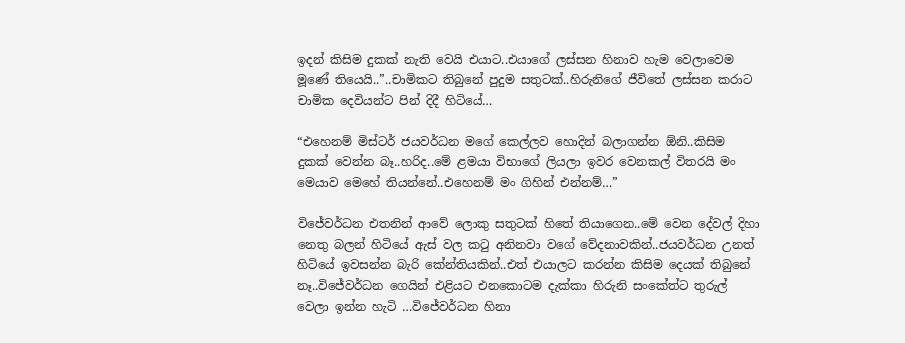ඉදන් කිසිම දුකක් නැති වෙයි එයාට..එයාගේ ලස්සන හිනාව හැම වෙලාවෙම මූණේ තියෙයි..”..චාමිකට තිබුනේ පුදුම සතුටක්..හිරුනිගේ ජීවිතේ ලස්සන කරාට චාමික දෙවියන්ට පින් දිදී හිටියේ…

“එහෙනම් මිස්ටර් ජයවර්ධන මගේ කෙල්ලව හොදින් බලාගන්න ඕනි..කිසිම දුකක් වෙන්න බෑ..හරිද..මේ ළමයා විභාගේ ලියලා ඉවර වෙනකල් විතරයි මං මෙයාව මෙහේ තියන්නේ..එහෙනම් මං ගිහින් එන්නම්…”

විජේවර්ධන එතනින් ආවේ ලොකු සතුටක් හිතේ තියාගෙන..මේ වෙන දේවල් දිහා නෙතු බලන් හිටියේ ඇස් වල කටු අනිනවා වගේ වේදනාවකින්..ජයවර්ධන උනත් හිටියේ ඉවසන්න බැරි කේන්තියකින්..එත් එයාලට කරන්න කිසිම දෙයක් තිබුනේ නෑ..විජේවර්ධන ගෙයින් එළියට එනකොටම දැක්කා හිරුනි සංකේත්ට තුරුල් වෙලා ඉන්න හැටි …විජේවර්ධන හිනා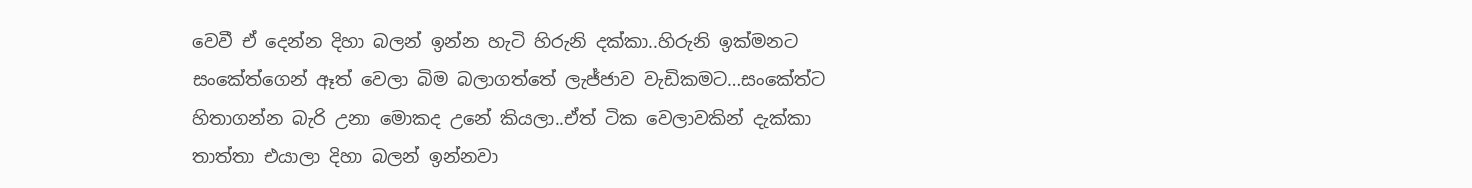වෙවී ඒ දෙන්න දිහා බලන් ඉන්න හැටි හිරුනි දක්කා..හිරුනි ඉක්මනට සංකේත්ගෙන් ඈත් වෙලා බිම බලාගත්තේ ලැජ්ජාව වැඩිකමට…සංකේත්ට හිතාගන්න බැරි උනා මොකද උනේ කියලා..ඒත් ටික වෙලාවකින් දැක්කා තාත්තා එයාලා දිහා බලන් ඉන්නවා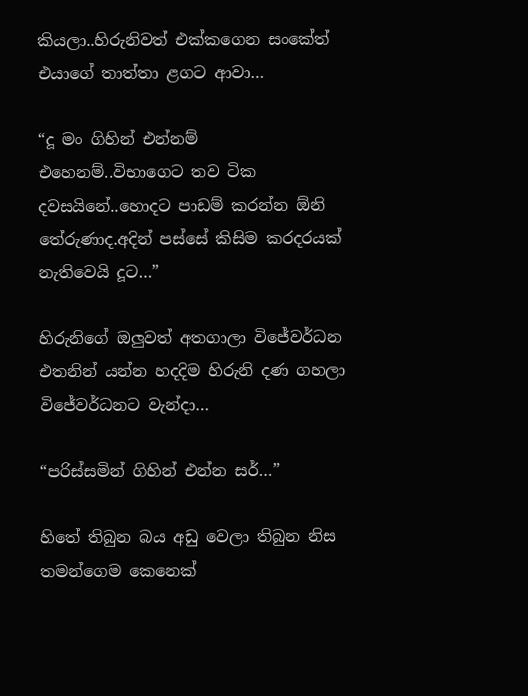කියලා..හිරුනිවත් එක්කගෙන සංකේත් එයාගේ තාත්තා ළගට ආවා…

“දූ මං ගිහින් එන්නම් එහෙනම්..විභාගෙට තව ටික දවසයිනේ..හොදට පාඩම් කරන්න ඕනි තේරුණාද.අදින් පස්සේ කිසිම කරදරයක් නැතිවෙයි දූට…”

හිරුනිගේ ඔලුවත් අතගාලා විජේවර්ධන එතනින් යන්න හදදිම හිරුනි දණ ගහලා විජේවර්ධනට වැන්දා…

“පරිස්සමින් ගිහින් එන්න සර්…”

හිතේ තිබුන බය අඩු වෙලා තිබුන නිස තමන්ගෙම කෙනෙක්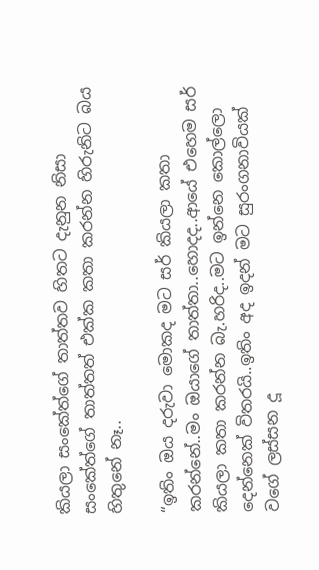කියලා සංකේත්ගේ තාත්තව හිතට දැනුන නිසා සංකේත්ගේ තාත්තත් එක්ක කතා කරන්න හිරුනිට බය හිතුනේ නෑ..

“ඉතිං ඔය දරුවා මොකද මට සර් කියලා කතා කරන්නේ..මං ඔයාගේ තාත්තා..හොදද..ආයේ එහෙම සර් කියලා කතා කරන්න බැ.හරිද..මට ඉන්නෙ කොල්ලො දෙන්නෙක් විතරයි..ඉතිං අද ඉදන් මට සුරංගනාවියක් වගේ ලස්සන දූ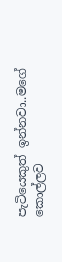පැටියෙකුත් ඉන්නවා..මගේ කොල්ලව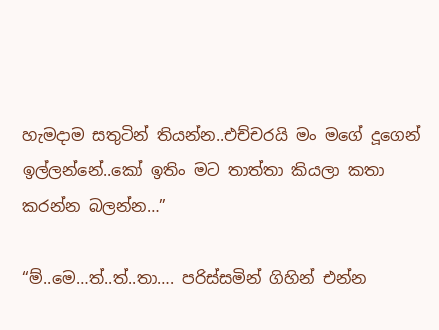හැමදාම සතුටින් තියන්න..එච්චරයි මං මගේ දූගෙන් ඉල්ලන්නේ..කෝ ඉතිං මට තාත්තා කියලා කතා කරන්න බලන්න…”

“ම්..මෙ…ත්..ත්..තා…. පරිස්සමින් ගිහින් එන්න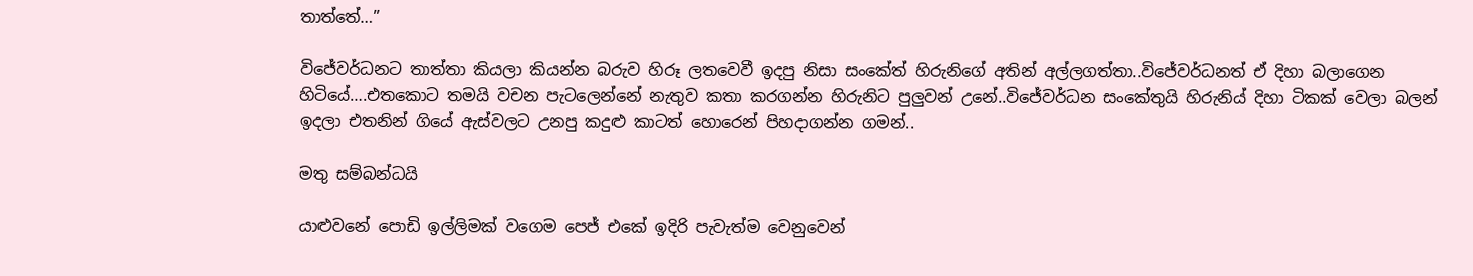තාත්තේ…”

විජේවර්ධනට තාත්තා කියලා කියන්න බරුව හිරූ ලතවෙවී ඉදපු නිසා සංකේත් හිරුනිගේ අතින් අල්ලගත්තා..විජේවර්ධනත් ඒ දිහා බලාගෙන හිටියේ….එතකොට තමයි වචන පැටලෙන්නේ නැතුව කතා කරගන්න හිරුනිට පුලුවන් උනේ..විජේවර්ධන සංකේතුයි හිරුනිය් දිහා ටිකක් වෙලා බලන් ඉදලා එතනින් ගියේ ඇස්වලට උනපු කදුළු කාටත් හොරෙන් පිහදාගන්න ගමන්..

මතු සම්බන්ධයි

යාළුවනේ පොඩි ඉල්ලිමක් වගෙම පෙජ් එකේ ඉදිරි පැවැත්ම වෙනුවෙන්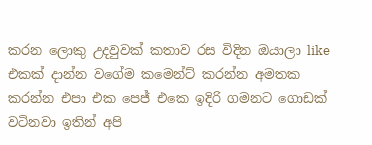කරන ලොකු උදවුවක් කතාව රස විදින ඔයාලා like එකක් දාන්න වගේම කමෙන්ට් කරන්න අමතක කරන්න එපා එක පෙජ් එකෙ ඉදිරි ගමනට ගොඩක් වටිනවා ඉතින් අපි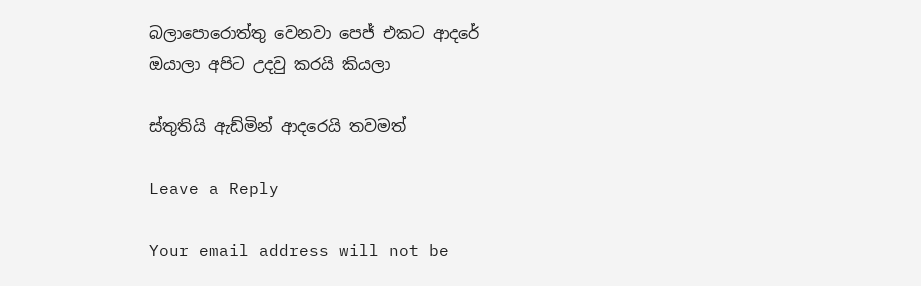බලාපොරොත්‍තු වෙනවා පෙජ් එකට ආදරේ ඔයාලා අපිට උදවු කරයි කියලා

ස්තුතියි ඇඩ්මින් ආදරෙයි තවමත්

Leave a Reply

Your email address will not be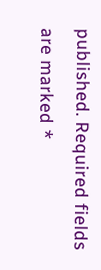published. Required fields are marked *